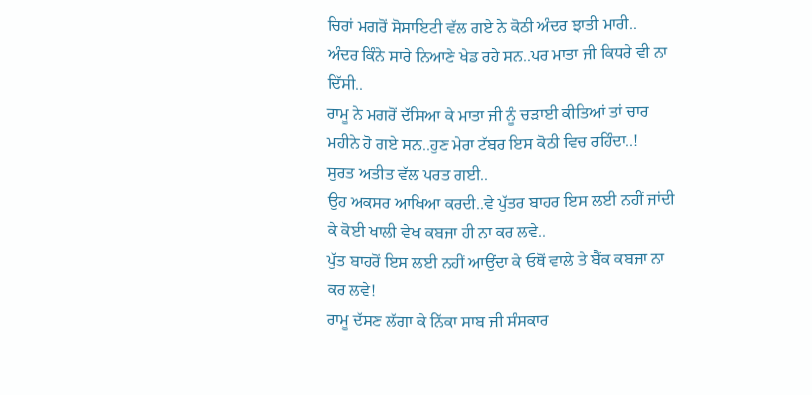ਚਿਰਾਂ ਮਗਰੋਂ ਸੋਸਾਇਟੀ ਵੱਲ ਗਏ ਨੇ ਕੋਠੀ ਅੰਦਰ ਝਾਤੀ ਮਾਰੀ..
ਅੰਦਰ ਕਿੰਨੇ ਸਾਰੇ ਨਿਆਣੇ ਖੇਡ ਰਹੇ ਸਨ..ਪਰ ਮਾਤਾ ਜੀ ਕਿਧਰੇ ਵੀ ਨਾ ਦਿੱਸੀ..
ਰਾਮੂ ਨੇ ਮਗਰੋਂ ਦੱਸਿਆ ਕੇ ਮਾਤਾ ਜੀ ਨੂੰ ਚੜਾਈ ਕੀਤਿਆਂ ਤਾਂ ਚਾਰ ਮਹੀਨੇ ਹੋ ਗਏ ਸਨ..ਹੁਣ ਮੇਰਾ ਟੱਬਰ ਇਸ ਕੋਠੀ ਵਿਚ ਰਹਿੰਦਾ..!
ਸੁਰਤ ਅਤੀਤ ਵੱਲ ਪਰਤ ਗਈ..
ਉਹ ਅਕਸਰ ਆਖਿਆ ਕਰਦੀ..ਵੇ ਪੁੱਤਰ ਬਾਹਰ ਇਸ ਲਈ ਨਹੀਂ ਜਾਂਦੀ ਕੇ ਕੋਈ ਖਾਲੀ ਵੇਖ ਕਬਜਾ ਹੀ ਨਾ ਕਰ ਲਵੇ..
ਪੁੱਤ ਬਾਹਰੋਂ ਇਸ ਲਈ ਨਹੀਂ ਆਉਂਦਾ ਕੇ ਓਥੋਂ ਵਾਲੇ ਤੇ ਬੈਂਕ ਕਬਜਾ ਨਾ ਕਰ ਲਵੇ!
ਰਾਮੂ ਦੱਸਣ ਲੱਗਾ ਕੇ ਨਿੱਕਾ ਸਾਬ ਜੀ ਸੰਸਕਾਰ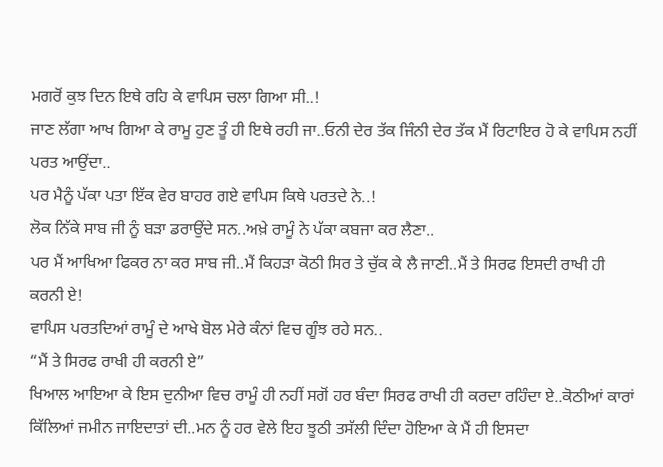ਮਗਰੋਂ ਕੁਝ ਦਿਨ ਇਥੇ ਰਹਿ ਕੇ ਵਾਪਿਸ ਚਲਾ ਗਿਆ ਸੀ..!
ਜਾਣ ਲੱਗਾ ਆਖ ਗਿਆ ਕੇ ਰਾਮੂ ਹੁਣ ਤੂੰ ਹੀ ਇਥੇ ਰਹੀ ਜਾ..ਓਨੀ ਦੇਰ ਤੱਕ ਜਿੰਨੀ ਦੇਰ ਤੱਕ ਮੈਂ ਰਿਟਾਇਰ ਹੋ ਕੇ ਵਾਪਿਸ ਨਹੀਂ ਪਰਤ ਆਉਂਦਾ..
ਪਰ ਮੈਨੂੰ ਪੱਕਾ ਪਤਾ ਇੱਕ ਵੇਰ ਬਾਹਰ ਗਏ ਵਾਪਿਸ ਕਿਥੇ ਪਰਤਦੇ ਨੇ..!
ਲੋਕ ਨਿੱਕੇ ਸਾਬ ਜੀ ਨੂੰ ਬੜਾ ਡਰਾਉਂਦੇ ਸਨ..ਅਖ਼ੇ ਰਾਮੂੰ ਨੇ ਪੱਕਾ ਕਬਜਾ ਕਰ ਲੈਣਾ..
ਪਰ ਮੈਂ ਆਖਿਆ ਫਿਕਰ ਨਾ ਕਰ ਸਾਬ ਜੀ..ਮੈਂ ਕਿਹੜਾ ਕੋਠੀ ਸਿਰ ਤੇ ਚੁੱਕ ਕੇ ਲੈ ਜਾਣੀ..ਮੈਂ ਤੇ ਸਿਰਫ ਇਸਦੀ ਰਾਖੀ ਹੀ ਕਰਨੀ ਏ!
ਵਾਪਿਸ ਪਰਤਦਿਆਂ ਰਾਮੂੰ ਦੇ ਆਖੇ ਬੋਲ ਮੇਰੇ ਕੰਨਾਂ ਵਿਚ ਗੂੰਝ ਰਹੇ ਸਨ..
“ਮੈਂ ਤੇ ਸਿਰਫ ਰਾਖੀ ਹੀ ਕਰਨੀ ਏ”
ਖਿਆਲ ਆਇਆ ਕੇ ਇਸ ਦੁਨੀਆ ਵਿਚ ਰਾਮੂੰ ਹੀ ਨਹੀਂ ਸਗੋਂ ਹਰ ਬੰਦਾ ਸਿਰਫ ਰਾਖੀ ਹੀ ਕਰਦਾ ਰਹਿੰਦਾ ਏ..ਕੋਠੀਆਂ ਕਾਰਾਂ ਕਿੱਲਿਆਂ ਜਮੀਨ ਜਾਇਦਾਤਾਂ ਦੀ..ਮਨ ਨੂੰ ਹਰ ਵੇਲੇ ਇਹ ਝੂਠੀ ਤਸੱਲੀ ਦਿੰਦਾ ਹੋਇਆ ਕੇ ਮੈਂ ਹੀ ਇਸਦਾ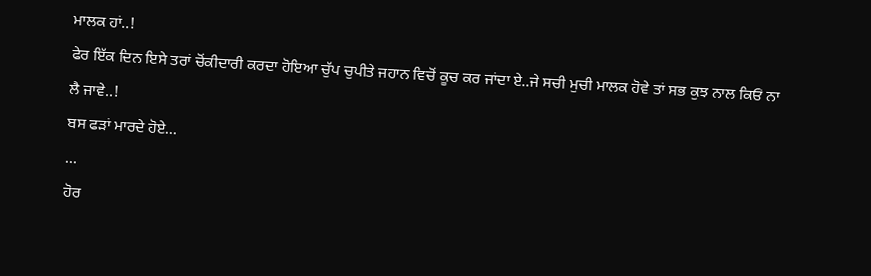ਮਾਲਕ ਹਾਂ..!
ਫੇਰ ਇੱਕ ਦਿਨ ਇਸੇ ਤਰਾਂ ਚੋਂਕੀਦਾਰੀ ਕਰਦਾ ਹੋਇਆ ਚੁੱਪ ਚੁਪੀਤੇ ਜਹਾਨ ਵਿਚੋਂ ਕੂਚ ਕਰ ਜਾਂਦਾ ਏ..ਜੇ ਸਚੀ ਮੁਚੀ ਮਾਲਕ ਹੋਵੇ ਤਾਂ ਸਭ ਕੁਝ ਨਾਲ ਕਿਓਂ ਨਾ ਲੈ ਜਾਵੇ..!
ਬਸ ਫੜਾਂ ਮਾਰਦੇ ਹੋਏ...
...
ਹੋਰ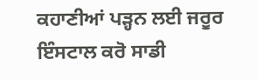ਕਹਾਣੀਆਂ ਪੜ੍ਹਨ ਲਈ ਜਰੂਰ ਇੰਸਟਾਲ ਕਰੋ ਸਾਡੀ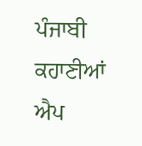ਪੰਜਾਬੀ ਕਹਾਣੀਆਂ ਐਪ